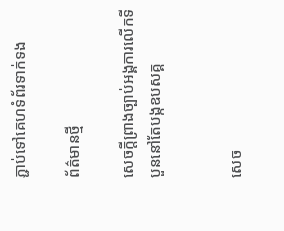ភ្ជាប់ទៅគេហទំព័រទាក់ទង

ព័ត៌មានថ្មី

សេចក្តីព្រាងច្បាប់អង្គការលើកទីបួននៅតែបង្កឧបសគ្គ


សេច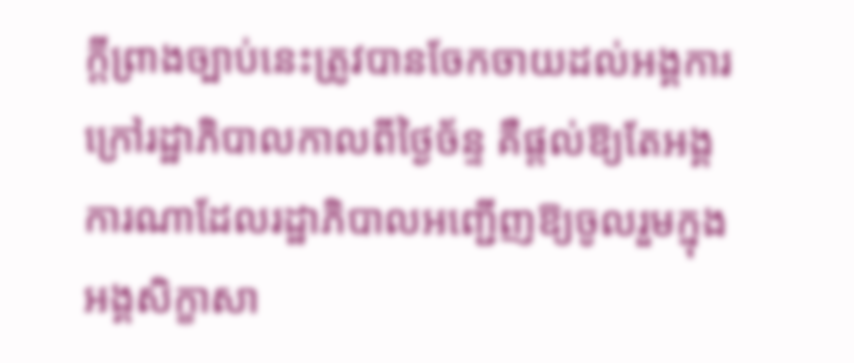ក្តីព្រាងច្បាប់នេះត្រូវបានចែកចាយដល់អង្គការក្រៅរដ្ឋាភិបាលកាលពីថ្ងៃច័ន្ទ គឺផ្តល់ឱ្យតែអង្គការណាដែលរដ្ឋាភិបាលអញ្ជើញឱ្យចូលរួមក្នុងអង្គសិក្ខាសា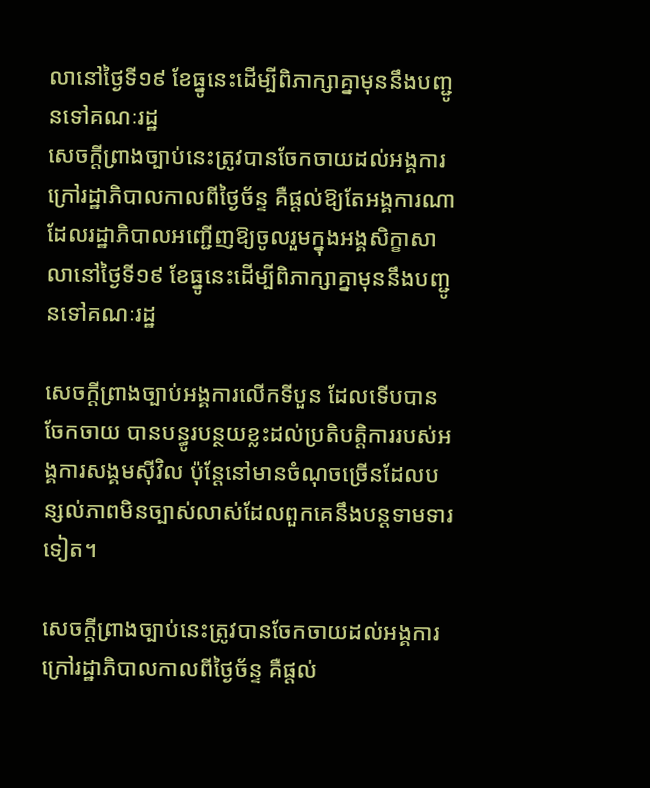លានៅថ្ងៃទី១៩ ខែធ្នូនេះដើម្បីពិភាក្សាគ្នាមុននឹងបញ្ជូនទៅគណៈរដ្ឋ
សេចក្តីព្រាងច្បាប់នេះត្រូវបានចែកចាយដល់អង្គការក្រៅរដ្ឋាភិបាលកាលពីថ្ងៃច័ន្ទ គឺផ្តល់ឱ្យតែអង្គការណាដែលរដ្ឋាភិបាលអញ្ជើញឱ្យចូលរួមក្នុងអង្គសិក្ខាសាលានៅថ្ងៃទី១៩ ខែធ្នូនេះដើម្បីពិភាក្សាគ្នាមុននឹងបញ្ជូនទៅគណៈរដ្ឋ

សេចក្តីព្រាងច្បាប់អង្គការលើកទីបួន ដែលទើបបានចែកចាយ បានបន្ធូរបន្ថយខ្លះដល់ប្រតិបត្តិការរបស់អង្គការសង្គមស៊ីវិល ប៉ុន្តែនៅមានចំណុចច្រើនដែលបន្សល់ភាពមិនច្បាស់លាស់ដែលពួកគេនឹងបន្តទាមទារទៀត។

សេចក្តីព្រាងច្បាប់នេះត្រូវបានចែកចាយដល់អង្គការក្រៅរដ្ឋាភិបាលកាលពីថ្ងៃច័ន្ទ គឺផ្តល់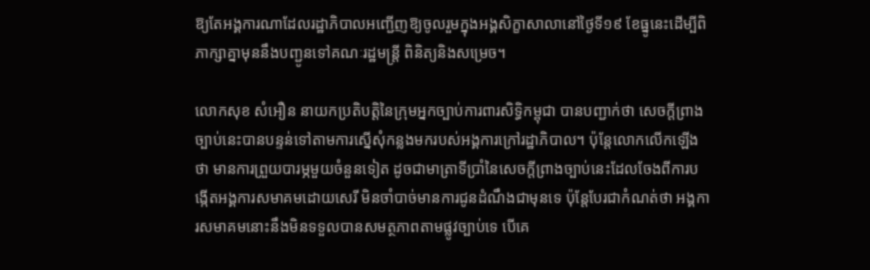ឱ្យតែអង្គការណាដែលរដ្ឋាភិបាលអញ្ជើញឱ្យចូលរួមក្នុងអង្គសិក្ខាសាលានៅថ្ងៃទី១៩ ខែធ្នូនេះដើម្បីពិភាក្សាគ្នាមុននឹងបញ្ជូនទៅគណៈរដ្ឋមន្រ្តី ពិនិត្យនិងសម្រេច។

លោកសុខ សំអឿន នាយកប្រតិបត្តិនៃក្រុមអ្នកច្បាប់ការពារសិទ្ធិកម្ពុជា បានបញ្ជាក់ថា សេចក្តីព្រាងច្បាប់នេះបានបន្ទន់ទៅតាមការស្នើសុំកន្លងមករបស់អង្គការក្រៅរដ្ឋាភិបាល។ ប៉ុន្តែលោកលើកឡើងថា មានការព្រួយបារម្ភមួយចំនួនទៀត ដូចជាមាត្រាទីប្រាំនៃសេចក្តីព្រាងច្បាប់នេះដែលចែងពីការបង្កើតអង្គការសមាគមដោយសេរី មិនចាំបាច់មានការជូនដំណឹងជាមុនទេ ប៉ុន្តែបែរជាកំណត់ថា អង្គការសមាគមនោះនឹងមិនទទួលបានសមត្ថភាពតាមផ្លូវច្បាប់ទេ បើគេ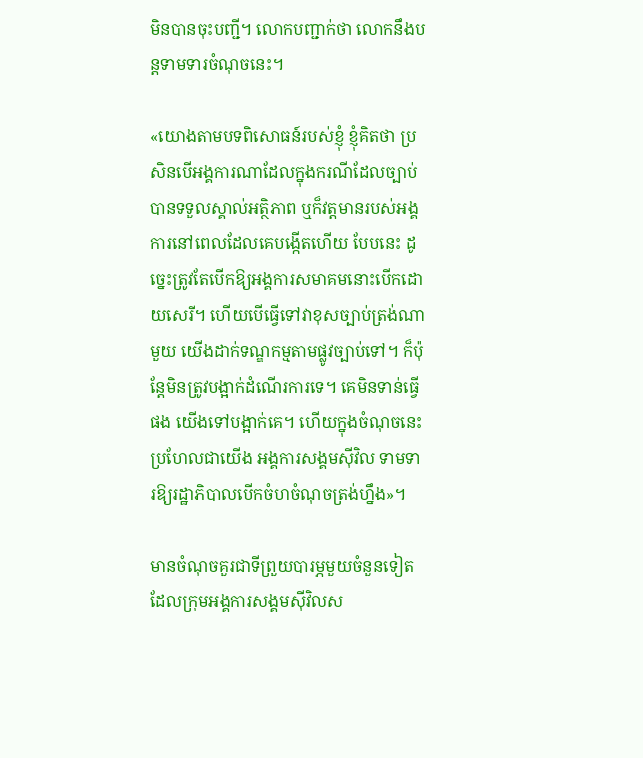មិនបានចុះបញ្ជី។ លោកបញ្ជាក់ថា លោកនឹងបន្តទាមទារចំណុចនេះ។

«យោងតាមបទពិសោធន៍របស់ខ្ញុំ ខ្ញុំគិតថា ប្រសិនបើអង្គការណាដែលក្នុងករណីដែលច្បាប់បានទទួលស្គាល់អត្ថិភាព ឬក៏វត្តមានរបស់អង្គការនៅពេលដែលគេបង្កើតហើយ បែបនេះ ដូច្នេះត្រូវតែបើកឱ្យអង្គការសមាគមនោះបើកដោយសេរី។ ហើយបើធ្វើទៅវាខុសច្បាប់ត្រង់ណាមួយ យើងដាក់ទណ្ឌកម្មតាមផ្លូវច្បាប់ទៅ។ ក៏ប៉ុន្តែមិនត្រូវបង្អាក់ដំណើរការទេ។ គេមិនទាន់ធ្វើផង យើងទៅបង្អាក់គេ។ ហើយក្នុងចំណុចនេះប្រហែលជាយើង អង្គការសង្គមស៊ីវិល ទាមទារឱ្យរដ្ឋាភិបាលបើកចំហចំណុចត្រង់ហ្នឹង»។

មានចំណុចគួរជាទីព្រួយបារម្ភមួយចំនួនទៀតដែលក្រុមអង្គការសង្គមស៊ីវិលស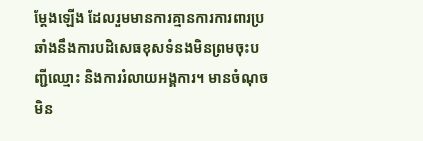ម្តែងឡើង ដែលរួមមានការគ្មានការការពារប្រឆាំងនឹងការបដិសេធខុសទំនងមិនព្រមចុះបញ្ជីឈ្មោះ និងការរំលាយអង្គការ។ មានចំណុចមិន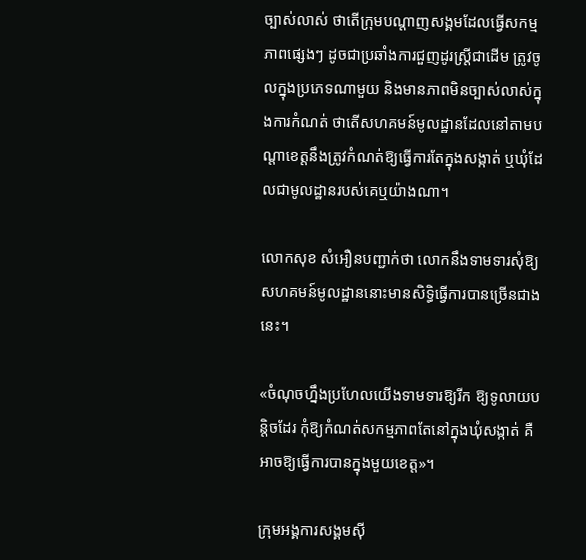ច្បាស់លាស់ ថាតើក្រុមបណ្តាញសង្គមដែលធ្វើសកម្មភាពផ្សេងៗ ដូចជាប្រឆាំងការជួញដូរស្ត្រីជាដើម ត្រូវចូលក្នុងប្រភេទណាមួយ និងមានភាពមិនច្បាស់លាស់ក្នុងការកំណត់ ថាតើសហគមន៍មូលដ្ឋានដែលនៅតាមបណ្តាខេត្តនឹងត្រូវកំណត់ឱ្យធ្វើការតែក្នុងសង្កាត់ ឬឃុំដែលជាមូលដ្ឋានរបស់គេឬយ៉ាងណា។

លោកសុខ សំអឿនបញ្ជាក់ថា លោកនឹងទាមទារសុំឱ្យសហគមន៍មូលដ្ឋាននោះមានសិទ្ធិធ្វើការបានច្រើនជាងនេះ។

«ចំណុចហ្នឹងប្រហែលយើងទាមទារឱ្យរីក ឱ្យទូលាយបន្តិចដែរ កុំឱ្យកំណត់សកម្មភាពតែនៅក្នុងឃុំសង្កាត់ គឺអាចឱ្យធ្វើការបានក្នុងមួយខេត្ត»។

ក្រុមអង្គការសង្គមស៊ី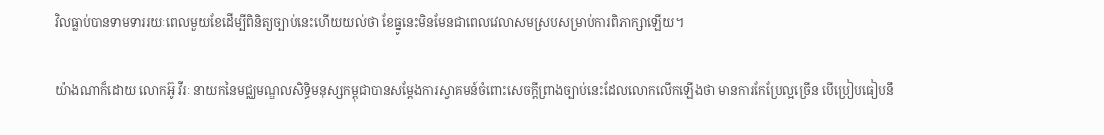វិលធ្លាប់បានទាមទាររយៈពេលមួយខែដើម្បីពិនិត្យច្បាប់នេះហើយយល់ថា ខែធ្នូនេះមិនមែនជាពេលវេលាសមស្របសម្រាប់ការពិភាក្សាឡើយ។

យ៉ាងណាក៏ដោយ លោកអ៊ូ វីរៈ នាយកនៃមជ្ឈមណ្ឌលសិទ្ធិមនុស្សកម្ពុជាបានសម្តែងការស្វាគមន៍ចំពោះសេចក្តីព្រាងច្បាប់នេះដែលលោកលើកឡើងថា មានការកែប្រែល្អច្រើន បើប្រៀបធៀបនឹ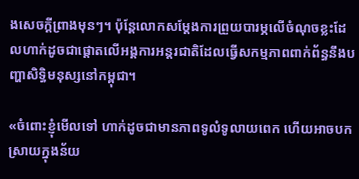ងសេចក្តីព្រាងមុនៗ។ ប៉ុន្តែលោកសម្តែងការព្រួយបារម្ភលើចំណុចខ្លះដែលហាក់ដូចជាផ្តោតលើអង្គការអន្តរជាតិដែលធ្វើសកម្មភាពពាក់ព័ន្ធនឹងបញ្ហាសិទ្ធិមនុស្សនៅកម្ពុជា។

«ចំពោះខ្ញុំមើលទៅ ហាក់ដូចជាមានភាពទូលំទូលាយពេក ហើយអាចបកស្រាយក្នុងន័យ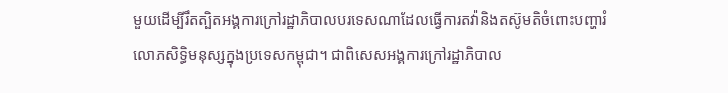មួយដើម្បីរឹតត្បិតអង្គការក្រៅរដ្ឋាភិបាលបរទេសណាដែលធ្វើការតវ៉ានិងតស៊ូមតិចំពោះបញ្ហារំលោភសិទ្ធិមនុស្សក្នុងប្រទេសកម្ពុជា។ ជាពិសេសអង្គការក្រៅរដ្ឋាភិបាល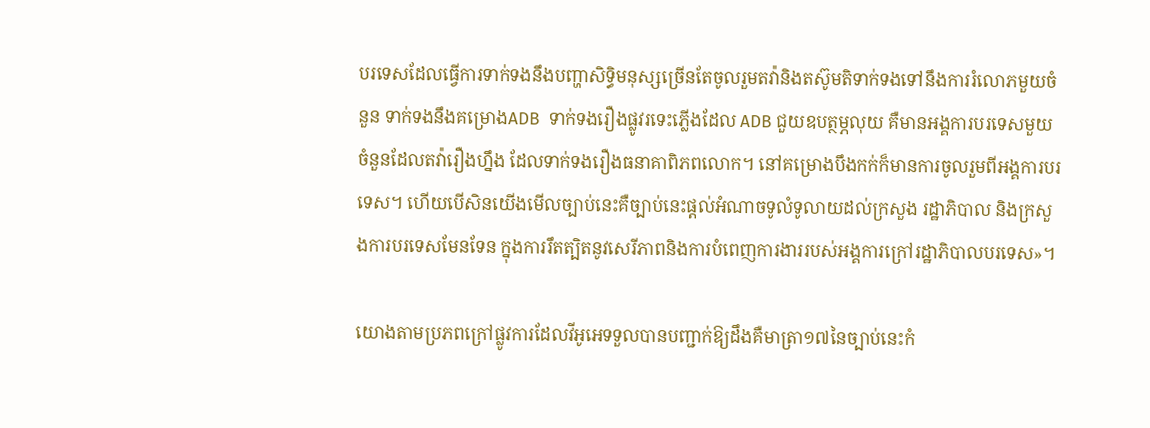បរទេសដែលធ្វើការទាក់ទងនឹងបញ្ហាសិទ្ធិមនុស្សច្រើនតែចូលរួមតវ៉ានិងតស៊ូមតិទាក់ទងទៅនឹងការរំលោភមួយចំនួន ទាក់ទងនឹងគម្រោងADB  ទាក់ទងរឿងផ្លូវរទេះភ្លើងដែល ADB ជួយឧបត្ថម្ភលុយ គឺមានអង្គការបរទេសមួយចំនួនដែលតវ៉ារឿងហ្នឹង ដែលទាក់ទងរឿងធនាគាពិភពលោក។ នៅគម្រោងបឹងកក់ក៏មានការចូលរួមពីអង្គការបរទេស។ ហើយបើសិនយើងមើលច្បាប់នេះគឺច្បាប់នេះផ្តល់អំណាចទូលំទូលាយដល់ក្រសួង រដ្ឋាភិបាល និងក្រសួងការបរទេសមែនទែន ក្នុងការរឹតត្បិតនូវសេរីភាពនិងការបំពេញការងាររបស់អង្គការក្រៅរដ្ឋាភិបាលបរទេស»។

យោងតាមប្រភពក្រៅផ្លូវការដែលវីអូអេទទួលបានបញ្ជាក់ឱ្យដឹងគឺមាត្រា១៧នៃច្បាប់នេះកំ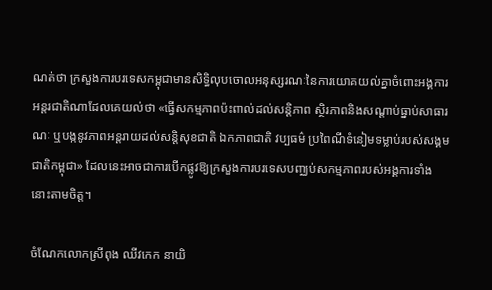ណត់ថា ក្រសួងការបរទេសកម្ពុជាមានសិទ្ធិលុបចោលអនុស្សរណៈនៃការយោគយល់គ្នាចំពោះអង្គការអន្តរជាតិណាដែលគេយល់ថា «ធ្វើសកម្មភាពប៉ះពាល់ដល់សន្តិភាព ស្ថិរភាពនិងសណ្តាប់ធ្នាប់សាធារណៈ ឬបង្កនូវភាពអន្តរាយដល់សន្តិសុខជាតិ ឯកភាពជាតិ វប្បធម៌ ប្រពៃណីទំនៀមទម្លាប់របស់សង្គមជាតិកម្ពុជា» ដែលនេះអាចជាការបើកផ្លូវឱ្យក្រសួងការបរទេសបញ្ឈប់សកម្មភាពរបស់អង្គការទាំងនោះតាមចិត្ត។

ចំណែកលោកស្រីពុង ឈីវកេក នាយិ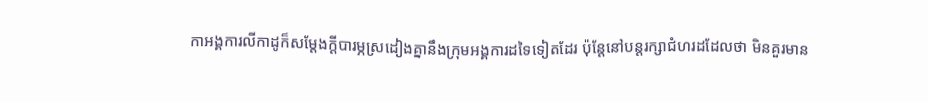កាអង្គការលីកាដូក៏សម្តែងក្តីបារម្ភស្រដៀងគ្នានឹងក្រុមអង្គការដទៃទៀតដែរ ប៉ុន្តែនៅបន្តរក្សាជំហរដដែលថា មិនគួរមាន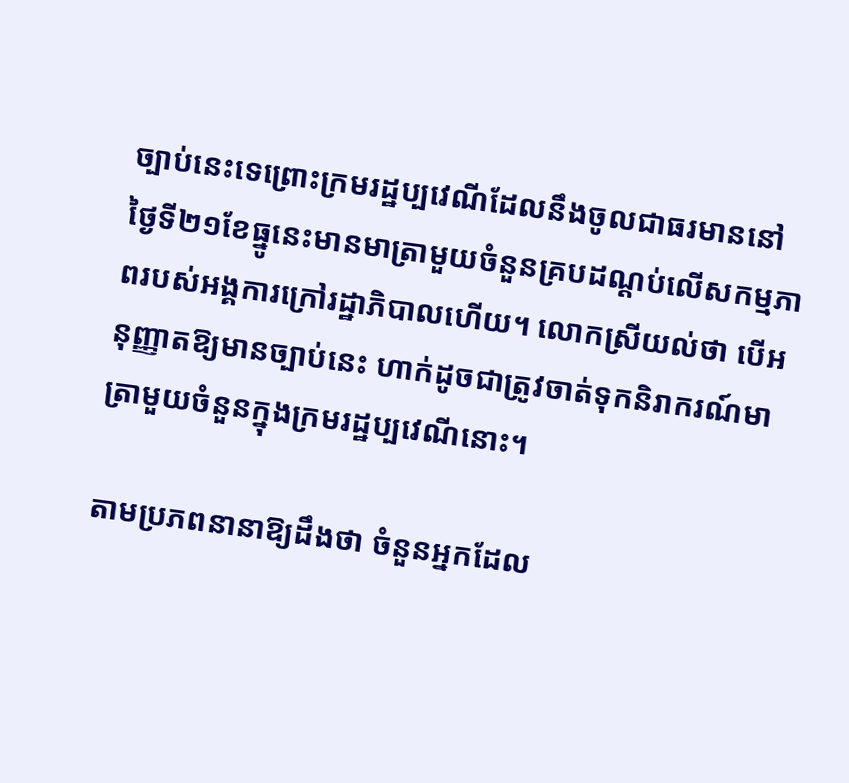ច្បាប់នេះទេព្រោះក្រមរដ្ឋប្បវេណីដែលនឹងចូលជាធរមាននៅថ្ងៃទី២១ខែធ្នូនេះមានមាត្រាមួយចំនួនគ្របដណ្តប់លើសកម្មភាពរបស់អង្គការក្រៅរដ្ឋាភិបាលហើយ។ លោកស្រីយល់ថា បើអនុញ្ញាតឱ្យមានច្បាប់នេះ ហាក់ដូចជាត្រូវចាត់ទុកនិរាករណ៍មាត្រាមួយចំនួនក្នុងក្រមរដ្ឋប្បវេណីនោះ។

តាមប្រភពនានាឱ្យដឹងថា ចំនួនអ្នកដែល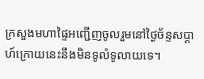ក្រសួងមហាផ្ទៃអញ្ជើញចូលរួមនៅថ្ងៃច័ន្ទសប្តាហ៍ក្រោយនេះនឹងមិនទូលំទូលាយទេ។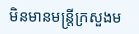មិនមានមន្រ្តីក្រសួងម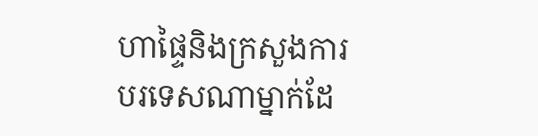ហាផ្ទៃនិងក្រសួងការបរទេសណាម្នាក់ដែ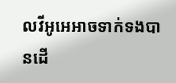លវីអូអេអាចទាក់ទងបានដើ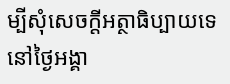ម្បីសុំសេចក្តីអត្ថាធិប្បាយទេ នៅថ្ងៃអង្គា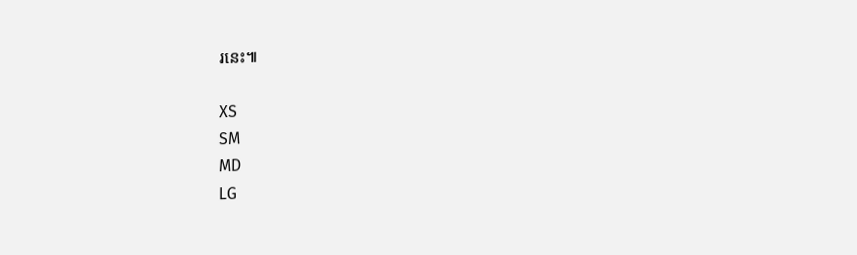រនេះ៕

XS
SM
MD
LG